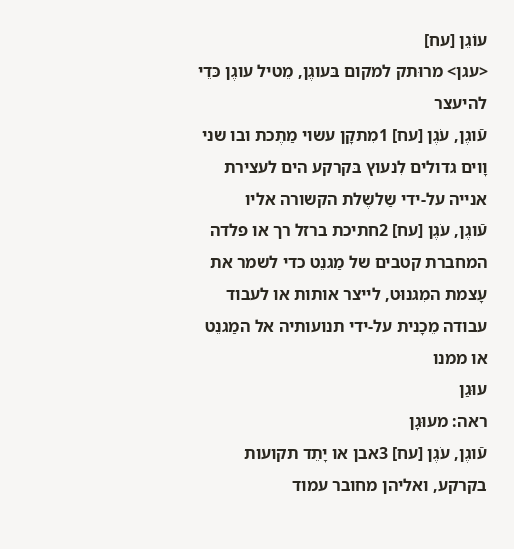עוֹגֵן [עח]
<עגן> מרוּתק למקום בּעוגֶן, מֵטיל עוגֶן כּדֵי להיעצר
עֿוגֶן, עֹגֶן [עח] 1מִתקָן עשוי מַתֶכת ובו שני וָוים גדולים לִנעוץ בּקרקע הים לעצירת אנייה על-ידי שַלשֶלת הקשורה אליו
עֿוגֶן, עֹגֶן [עח] 2חתיכת ברזל רך או פלדה המחברת קטבים של מַגנֵט כדי לשמר את עָצמת המִגנוּט, לייצר אותות או לעבוד עבודה מֵכָנית על-ידי תנועותיה אל המַגנֵט או ממנו
עוּגַן
ראה: מעוּגָן
עֿוגֶן, עֹגֶן [עח] 3אבן או יָתֵד תקועות בקרקע, ואליהן מחובר עמוד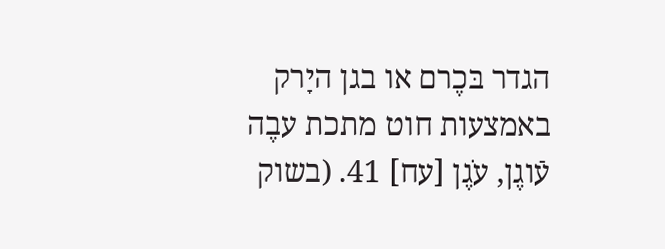הגדר בּכֶרם או בגן היָרק באמצעות חוט מתכת עבֶה
עֿוגֶן, עֹגֶן [עח] 41. (בשוק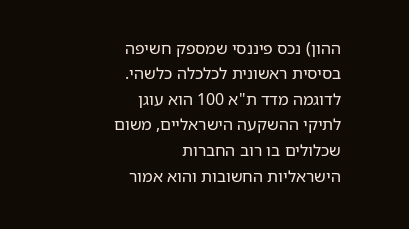ההון) נכס פיננסי שמספק חשיפה בסיסית ראשונית לכלכלה כלשהי. לדוגמה מדד ת"א 100 הוא עוגן לתיקי ההשקעה הישראליים, משום שכלולים בו רוב החברות הישראליות החשובות והוא אמור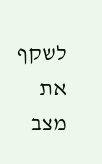לשקף את מצב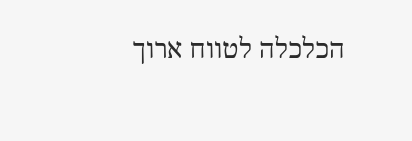הכלכלה לטווח ארוך